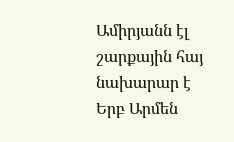Ամիրյանն էլ շարքային հայ նախարար է
Երբ Արմեն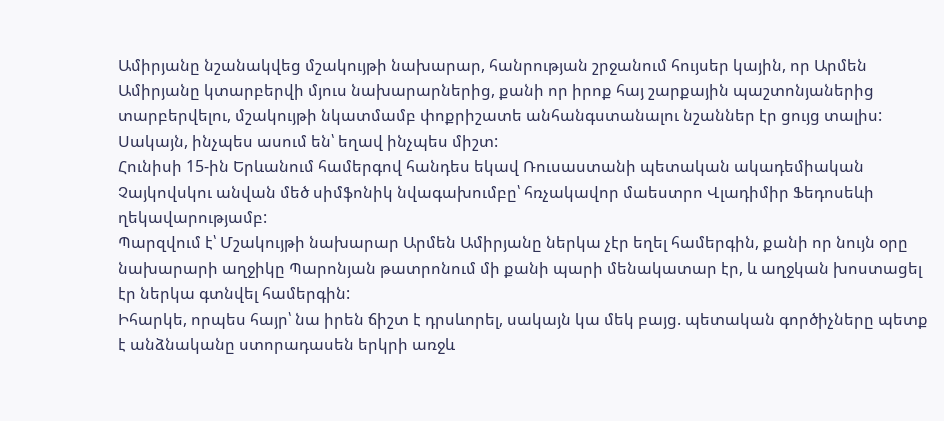Ամիրյանը նշանակվեց մշակույթի նախարար, հանրության շրջանում հույսեր կային, որ Արմեն Ամիրյանը կտարբերվի մյուս նախարարներից, քանի որ իրոք հայ շարքային պաշտոնյաներից տարբերվելու, մշակույթի նկատմամբ փոքրիշատե անհանգստանալու նշաններ էր ցույց տալիս:
Սակայն, ինչպես ասում են՝ եղավ ինչպես միշտ:
Հունիսի 15-ին Երևանում համերգով հանդես եկավ Ռուսաստանի պետական ակադեմիական Չայկովսկու անվան մեծ սիմֆոնիկ նվագախումբը՝ հռչակավոր մաեստրո Վլադիմիր Ֆեդոսեևի ղեկավարությամբ:
Պարզվում է՝ Մշակույթի նախարար Արմեն Ամիրյանը ներկա չէր եղել համերգին, քանի որ նույն օրը նախարարի աղջիկը Պարոնյան թատրոնում մի քանի պարի մենակատար էր, և աղջկան խոստացել էր ներկա գտնվել համերգին:
Իհարկե, որպես հայր՝ նա իրեն ճիշտ է դրսևորել, սակայն կա մեկ բայց. պետական գործիչները պետք է անձնականը ստորադասեն երկրի առջև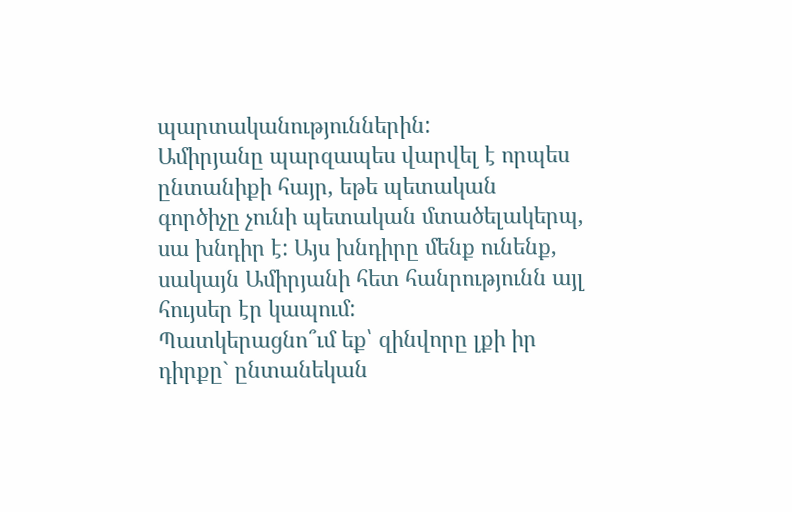պարտականություններին:
Ամիրյանը պարզապես վարվել է որպես ընտանիքի հայր, եթե պետական գործիչը չունի պետական մտածելակերպ, սա խնդիր է: Այս խնդիրը մենք ունենք, սակայն Ամիրյանի հետ հանրությունն այլ հույսեր էր կապում:
Պատկերացնո՞ւմ եք՝ զինվորը լքի իր դիրքը` ընտանեկան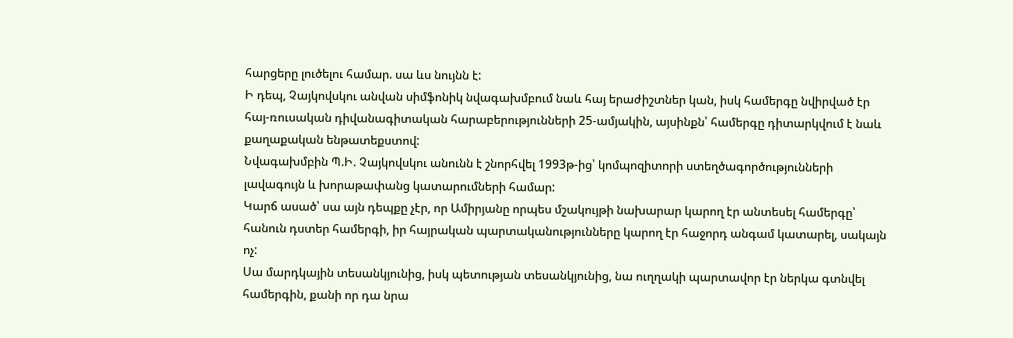հարցերը լուծելու համար. սա ևս նույնն է:
Ի դեպ, Չայկովսկու անվան սիմֆոնիկ նվագախմբում նաև հայ երաժիշտներ կան, իսկ համերգը նվիրված էր հայ-ռուսական դիվանագիտական հարաբերությունների 25-ամյակին, այսինքն՝ համերգը դիտարկվում է նաև քաղաքական ենթատեքստով:
Նվագախմբին Պ.Ի. Չայկովսկու անունն է շնորհվել 1993թ-ից՝ կոմպոզիտորի ստեղծագործությունների լավագույն և խորաթափանց կատարումների համար:
Կարճ ասած՝ սա այն դեպքը չէր, որ Ամիրյանը որպես մշակույթի նախարար կարող էր անտեսել համերգը՝ հանուն դստեր համերգի, իր հայրական պարտականությունները կարող էր հաջորդ անգամ կատարել, սակայն ոչ:
Սա մարդկային տեսանկյունից, իսկ պետության տեսանկյունից, նա ուղղակի պարտավոր էր ներկա գտնվել համերգին, քանի որ դա նրա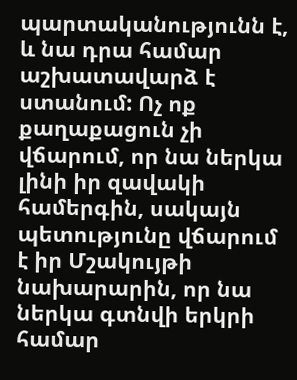պարտականությունն է, և նա դրա համար աշխատավարձ է ստանում: Ոչ ոք քաղաքացուն չի վճարում, որ նա ներկա լինի իր զավակի համերգին, սակայն պետությունը վճարում է իր Մշակույթի նախարարին, որ նա ներկա գտնվի երկրի համար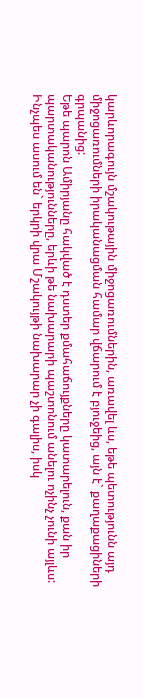կարևորագույն մշակութային միջոցառումներին, առավել ևս, եթե պետությունն այդ միջոցառումների իրականացման համար վճարում է բյուջեից, այն է` քաղաքացիների գրպանից:
Եթե պարոն Ամիրյանը հակված է դստեր քմահաճույքները կատարելուն, քան իր պարտականությունները, երևի թե նախարարի պաշտոնում անելու ոչինչ չունի այլևս:
Ինչպես ասում են` երկրի վրա Մշակույթի նախարար չի գալիս, իսկ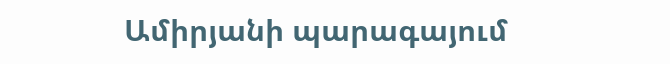Ամիրյանի պարագայում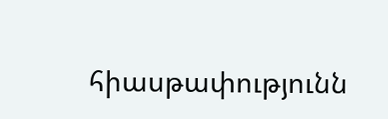հիասթափությունն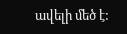ավելի մեծ է: